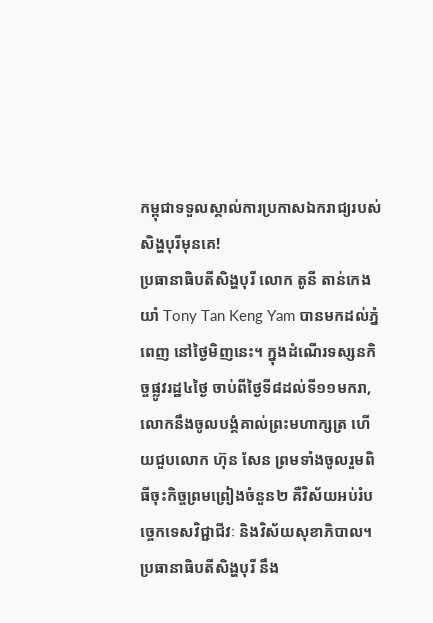កម្ពុជាទទួលស្គាល់ការប្រកាសឯករាជ្យរបស់សិង្ហបុរីមុនគេ!
ប្រធានាធិបតីសិង្ហបុរី លោក តូនី តាន់កេងយាំ Tony Tan Keng Yam បានមកដល់ភ្នំពេញ នៅថ្ងៃមិញនេះ។ ក្នុងដំណើរទស្សនកិច្ចផ្លូវរដ្ឋ៤ថ្ងៃ ចាប់ពីថ្ងៃទី៨ដល់ទី១១មករា, លោកនឹងចូលបង្គំគាល់ព្រះមហាក្សត្រ ហើយជួបលោក ហ៊ុន សែន ព្រមទាំងចូលរួមពិធីចុះកិច្ចព្រមព្រៀងចំនួន២ គឺវិស័យអប់រំបច្ចេកទេសវិជ្ជាជីវៈ និងវិស័យសុខាភិបាល។ ប្រធានាធិបតីសិង្ហបុរី នឹង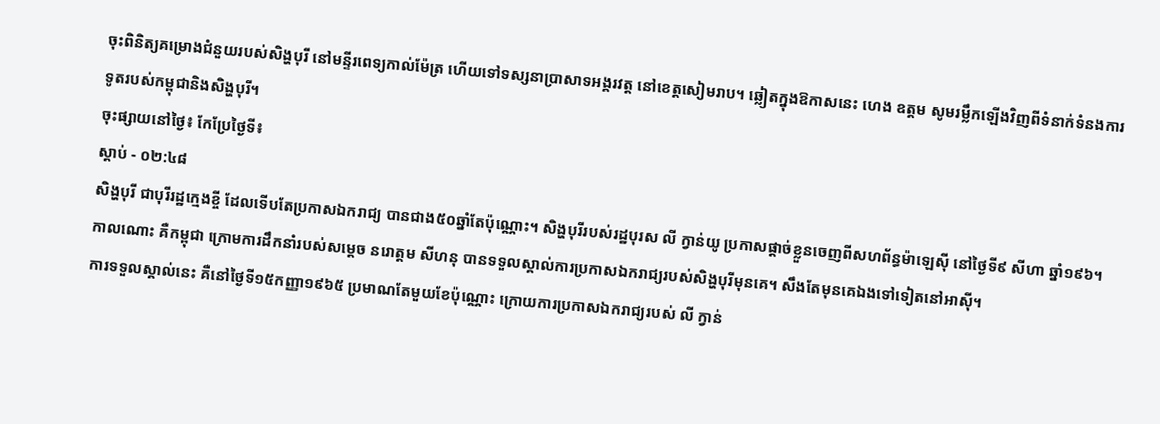ចុះពិនិត្យគម្រោងជំនួយរបស់សិង្ហបុរី នៅមន្ទីរពេទ្យកាល់ម៉ែត្រ ហើយទៅទស្សនាប្រាសាទអង្គរវត្ត នៅខេត្តសៀមរាប។ ឆ្លៀតក្នុងឱកាសនេះ ហេង ឧត្តម សូមរម្លឹកឡើងវិញពីទំនាក់ទំនងការទូតរបស់កម្ពុជានិងសិង្ហបុរី។
ចុះផ្សាយនៅថ្ងៃ៖ កែប្រែថ្ងៃទី៖
ស្តាប់ - ០២:៤៨
សិង្ហបុរី ជាបុរីរដ្ឋក្មេងខ្ចី ដែលទើបតែប្រកាសឯករាជ្យ បានជាង៥០ឆ្នាំតែប៉ុណ្ណោះ។ សិង្ហបុរីរបស់រដ្ឋបុរស លី ក្វាន់យូ ប្រកាសផ្តាច់ខ្លួនចេញពីសហព័ន្ធម៉ាឡេស៊ី នៅថ្ងៃទី៩ សីហា ឆ្នាំ១៩៦។ កាលណោះ គឺកម្ពុជា ក្រោមការដឹកនាំរបស់សម្តេច នរោត្តម សីហនុ បានទទួលស្គាល់ការប្រកាសឯករាជ្យរបស់សិង្ហបុរីមុនគេ។ សឹងតែមុនគេឯងទៅទៀតនៅអាស៊ី។
ការទទួលស្គាល់នេះ គឺនៅថ្ងៃទី១៥កញ្ញា១៩៦៥ ប្រមាណតែមួយខែប៉ុណ្ណោះ ក្រោយការប្រកាសឯករាជ្យរបស់ លី ក្វាន់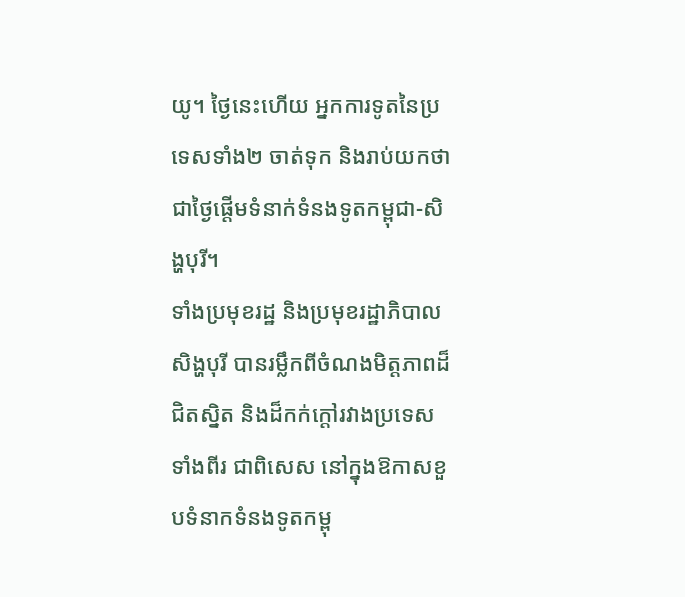យូ។ ថ្ងៃនេះហើយ អ្នកការទូតនៃប្រទេសទាំង២ ចាត់ទុក និងរាប់យកថា ជាថ្ងៃផ្តើមទំនាក់ទំនងទូតកម្ពុជា-សិង្ហបុរី។
ទាំងប្រមុខរដ្ឋ និងប្រមុខរដ្ឋាភិបាលសិង្ហបុរី បានរម្លឹកពីចំណងមិត្តភាពដ៏ជិតស្និត និងដ៏កក់ក្តៅរវាងប្រទេសទាំងពីរ ជាពិសេស នៅក្នុងឱកាសខួបទំនាកទំនងទូតកម្ពុ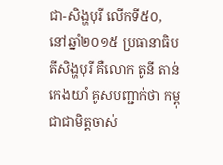ជា-សិង្ហបុរី លើកទី៥០, នៅឆ្នាំ២០១៥ ប្រធានាធិបតីសិង្ហបុរី គឺលោក តូនី តាន់កេងយាំ គូសបញ្ជាក់ថា កម្ពុជាជាមិត្តចាស់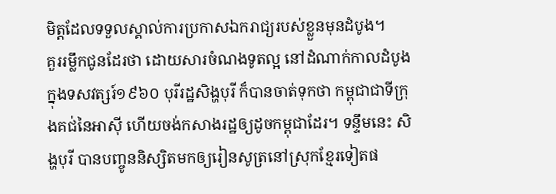មិត្តដែលទទួលស្គាល់ការប្រកាសឯករាជ្យរបស់ខ្លួនមុនដំបូង។
គួររម្លឹកជូនដែរថា ដោយសារចំណងទូតល្អ នៅដំណាក់កាលដំបូង ក្នុងទសវត្សរ៍១៩៦០ បុរីរដ្ឋសិង្ហបុរី ក៏បានចាត់ទុកថា កម្ពុជាជាទីក្រុងគជ់នៃអាស៊ី ហើយចង់កសាងរដ្ឋឲ្យដូចកម្ពុជាដែរ។ ទន្ទឹមនេះ សិង្ហបុរី បានបញ្ចូននិស្សិតមកឲ្យរៀនសូត្រនៅស្រុកខ្មែរទៀតផ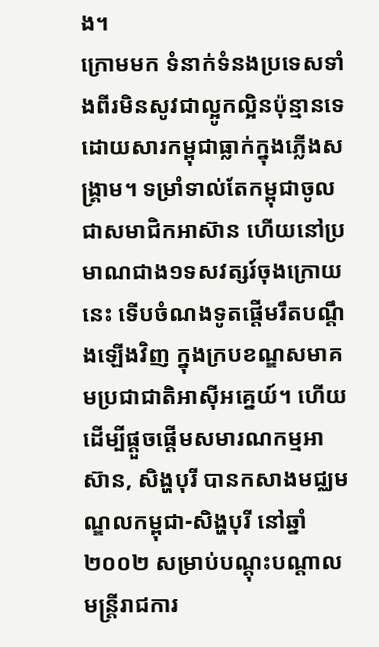ង។
ក្រោមមក ទំនាក់ទំនងប្រទេសទាំងពីរមិនសូវជាល្អូកល្អិនប៉ុន្មានទេ ដោយសារកម្ពុជាធ្លាក់ក្នុងភ្លើងសង្គ្រាម។ ទម្រាំទាល់តែកម្ពុជាចូលជាសមាជិកអាស៊ាន ហើយនៅប្រមាណជាង១ទសវត្សរ៍ចុងក្រោយនេះ ទើបចំណងទូតផ្តើមរឹតបណ្តឹងឡើងវិញ ក្នុងក្របខណ្ឌសមាគមប្រជាជាតិអាស៊ីអគ្នេយ៍។ ហើយដើម្បីផ្តួចផ្តើមសមារណកម្មអាស៊ាន, សិង្ហបុរី បានកសាងមជ្ឈមណ្ឌលកម្ពុជា-សិង្ហបុរី នៅឆ្នាំ២០០២ សម្រាប់បណ្តុះបណ្តាលមន្ត្រីរាជការ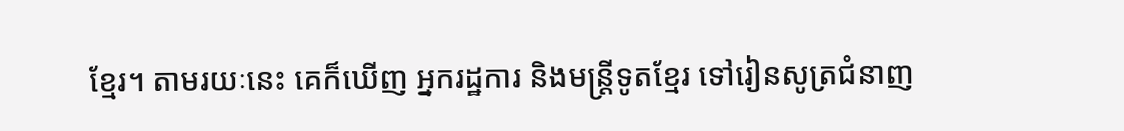ខ្មែរ។ តាមរយៈនេះ គេក៏ឃើញ អ្នករដ្ឋការ និងមន្ត្រីទូតខ្មែរ ទៅរៀនសូត្រជំនាញ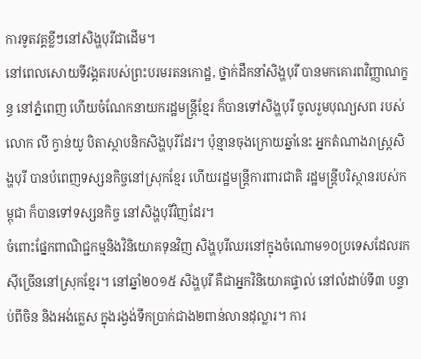ការទូតវគ្គខ្លីៗនៅសិង្ហបុរីជាដើម។
នៅពេលសោយទីវង្គតរបស់ព្រះបរមរតនកោដ្ឋ, ថ្នាក់ដឹកនាំសិង្ហបុរី បានមកគោរពវិញ្ញាណក្ខន្ធ នៅភ្នំពេញ ហើយចំណែកនាយករដ្ឋមន្ត្រីខ្មែរ ក៏បានទៅសិង្ហបុរី ចូលរួមបុណ្យសព របស់លោក លី ក្វាន់យូ បិតាស្ថាបនិកសិង្ហបុរីដែរ។ ប៉ុន្មានចុងក្រោយឆ្នាំនេះ អ្នកតំណាងរាស្ត្រសិង្ហបុរី បានបំពេញទស្សនកិច្ចនៅស្រុកខ្មែរ ហើយរដ្ឋមន្ត្រីការពារជាតិ រដ្ឋមន្ត្រីបរិស្ថានរបស់កម្ពុជា ក៏បានទៅទស្សនកិច្ច នៅសិង្ហបុរីវិញដែរ។
ចំពោះផ្នែកពាណិជ្ជកម្មនិងវិនិយោគទុនវិញ សិង្ហបុរីឈរនៅក្នុងចំណោម១០ប្រទេសដែលរកស៊ីច្រើននៅស្រុកខ្មែរ។ នៅឆ្នាំ២០១៥ សិង្ហបុរី គឺជាអ្នកវិនិយោគផ្ទាល់ នៅលំដាប់ទី៣ បន្ទាប់ពីចិន និងអង់គ្លេស ក្នុងរង្វង់ទឹកប្រាក់ជាង២ពាន់លានដុល្លារ។ ការ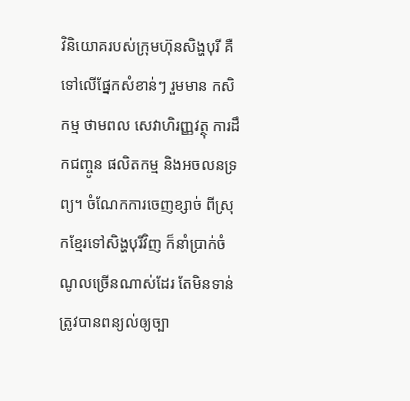វិនិយោគរបស់ក្រុមហ៊ុនសិង្ហបុរី គឺទៅលើផ្នែកសំខាន់ៗ រួមមាន កសិកម្ម ថាមពល សេវាហិរញ្ញវត្ថុ ការដឹកជញ្ចូន ផលិតកម្ម និងអចលនទ្រព្យ។ ចំណែកការចេញខ្សាច់ ពីស្រុកខ្មែរទៅសិង្ហបុរីវិញ ក៏នាំប្រាក់ចំណូលច្រើនណាស់ដែរ តែមិនទាន់ត្រូវបានពន្យល់ឲ្យច្បា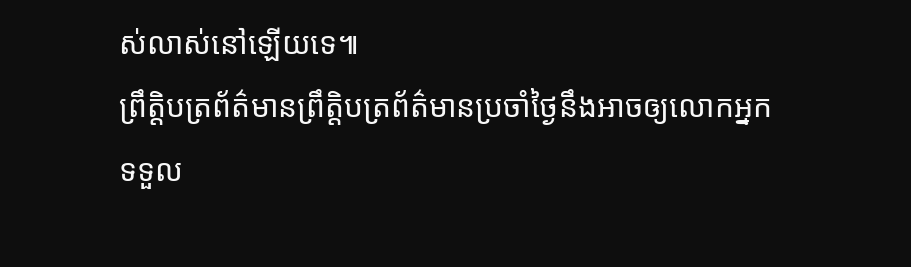ស់លាស់នៅឡើយទេ៕
ព្រឹត្តិបត្រព័ត៌មានព្រឹត្តិបត្រព័ត៌មានប្រចាំថ្ងៃនឹងអាចឲ្យលោកអ្នកទទួល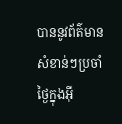បាននូវព័ត៌មានសំខាន់ៗប្រចាំថ្ងៃក្នុងអ៊ី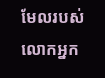មែលរបស់លោកអ្នក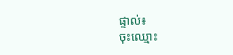ផ្ទាល់៖
ចុះឈ្មោះ